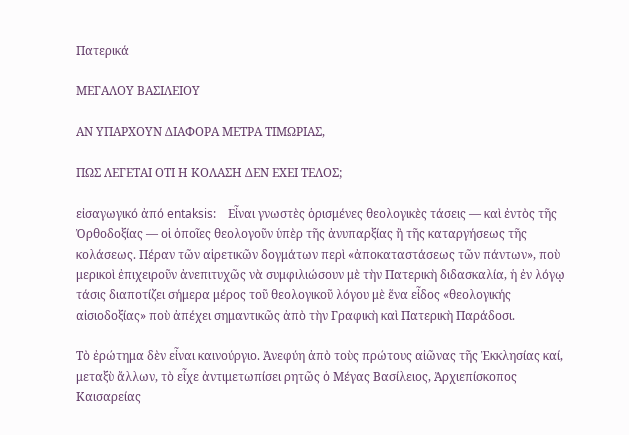Πατερικά

ΜΕΓΑΛΟΥ ΒΑΣΙΛΕΙΟΥ

ΑΝ ΥΠΑΡΧΟΥΝ ΔΙΑΦΟΡΑ ΜΕΤΡΑ ΤΙΜΩΡΙΑΣ,

ΠΩΣ ΛΕΓΕΤΑΙ ΟΤΙ Η ΚΟΛΑΣΗ ΔΕΝ ΕΧΕΙ ΤΕΛΟΣ;

εἰσαγωγικό ἀπό entaksis:    Εἶναι γνωστὲς ὁρισμένες θεολογικὲς τάσεις — καὶ ἐντὸς τῆς Ὀρθοδοξίας — οἱ ὁποῖες θεολογοῦν ὑπὲρ τῆς ἀνυπαρξίας ἢ τῆς καταργήσεως τῆς κολάσεως. Πέραν τῶν αἱρετικῶν δογμάτων περὶ «ἀποκαταστάσεως τῶν πάντων», ποὺ μερικοὶ ἐπιχειροῦν ἀνεπιτυχῶς νὰ συμφιλιώσουν μὲ τὴν Πατερικὴ διδασκαλία, ἡ ἐν λόγῳ τάσις διαποτίζει σήμερα μέρος τοῦ θεολογικοῦ λόγου μὲ ἕνα εἶδος «θεολογικής αἰσιοδοξίας» ποὺ ἀπέχει σημαντικῶς ἀπὸ τὴν Γραφικὴ καὶ Πατερικὴ Παράδοσι.

Τὸ ἐρώτημα δὲν εἶναι καινούργιο. Ἀνεφύη ἀπὸ τοὺς πρώτους αἰῶνας τῆς Ἐκκλησίας καί, μεταξὺ ἄλλων, τὸ εἶχε ἀντιμετωπίσει ρητῶς ὁ Μέγας Βασίλειος, Ἀρχιεπίσκοπος Καισαρείας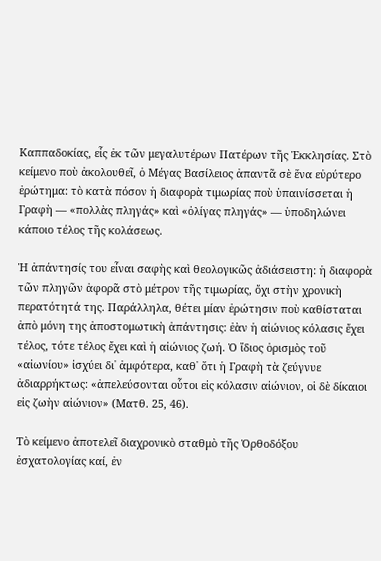Καππαδοκίας, εἷς ἐκ τῶν μεγαλυτέρων Πατέρων τῆς Ἐκκλησίας. Στὸ κείμενο ποὺ ἀκολουθεῖ, ὁ Μέγας Βασίλειος ἀπαντᾶ σὲ ἕνα εὐρύτερο ἐρώτημα: τὸ κατὰ πόσον ἡ διαφορὰ τιμωρίας ποὺ ὑπαινίσσεται ἡ Γραφὴ — «πολλὰς πληγάς» καὶ «ὀλίγας πληγάς» — ὑποδηλώνει κάποιο τέλος τῆς κολάσεως.

Ἡ ἀπάντησίς του εἶναι σαφὴς καὶ θεολογικῶς ἀδιάσειστη: ἡ διαφορὰ τῶν πληγῶν ἀφορᾶ στὸ μέτρον τῆς τιμωρίας, ὄχι στὴν χρονικὴ περατότητά της. Παράλληλα, θέτει μίαν ἐρώτησιν ποὺ καθίσταται ἀπὸ μόνη της ἀποστομωτικὴ ἀπάντησις: ἐὰν ἡ αἰώνιος κόλασις ἔχει τέλος, τότε τέλος ἔχει καὶ ἡ αἰώνιος ζωή. Ὁ ἴδιος ὁρισμὸς τοῦ «αἰωνίου» ἰσχύει δι᾽ ἀμφότερα, καθ᾽ ὅτι ἡ Γραφὴ τὰ ζεύγνυε ἀδιαρρήκτως: «ἀπελεύσονται οὗτοι εἰς κόλασιν αἰώνιον, οἱ δὲ δίκαιοι εἰς ζωὴν αἰώνιον» (Ματθ. 25, 46).

Τὸ κείμενο ἀποτελεῖ διαχρονικὸ σταθμὸ τῆς Ὀρθοδόξου ἐσχατολογίας καί, ἐν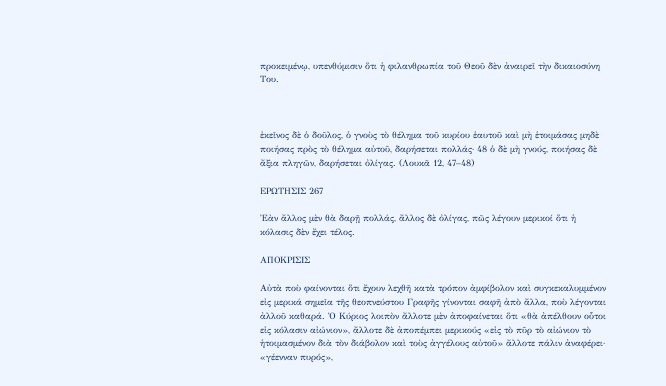προκειμένῳ, υπενθύμισιν ὅτι ἡ φιλανθρωπία τοῦ Θεοῦ δὲν ἀναιρεῖ τὴν δικαιοσύνη Του.



ἐκεῖνος δὲ ὁ δοῦλος, ὁ γνοὺς τὸ θέλημα τοῦ κυρίου ἑαυτοῦ καὶ μὴ ἑτοιμάσας μηδὲ ποιήσας πρὸς τὸ θέλημα αὐτοῦ, δαρήσεται πολλάς· 48 ὁ δὲ μὴ γνούς, ποιήσας δὲ ἄξια πληγῶν, δαρήσεται ὀλίγας. (Λουκᾶ 12, 47–48)

ΕΡΩΤΗΣΙΣ 267

Ἐὰν ἄλλος μὲν θὰ δαρῇ πολλάς, ἄλλος δὲ ὀλίγας, πῶς λέγουν μερικοί ὅτι ἡ κόλασις δὲν ἔχει τέλος.

ΑΠΟΚΡΙΣΙΣ

Αὐτὰ ποὺ φαίνονται ὅτι ἔχουν λεχθῆ κατὰ τρόπον ἀμφίβολον καὶ συγκεκαλυμμένον εἰς μερικά σημεῖα τῆς θεοπνεύστου Γραφῆς γίνονται σαφῆ ἀπὸ ἄλλα, ποὺ λέγονται ἀλλοῦ καθαρά. Ὁ Κύριος λοιπὸν ἄλλοτε μὲν ἀποφαίνεται ὅτι «θὰ ἀπέλθουν οὗτοι εἰς κόλασιν αἰώνιον», ἄλλοτε δὲ ἀποπέμπει μερικούς «εἰς τὸ πῦρ τὸ αἰώνιον τὸ ἡτοιμασμένον διὰ τὸν διάβολον καὶ τοὺς ἀγγέλους αὐτοῦ» ἄλλοτε πάλιν ἀναφέρει· «γέενναν πυρός»,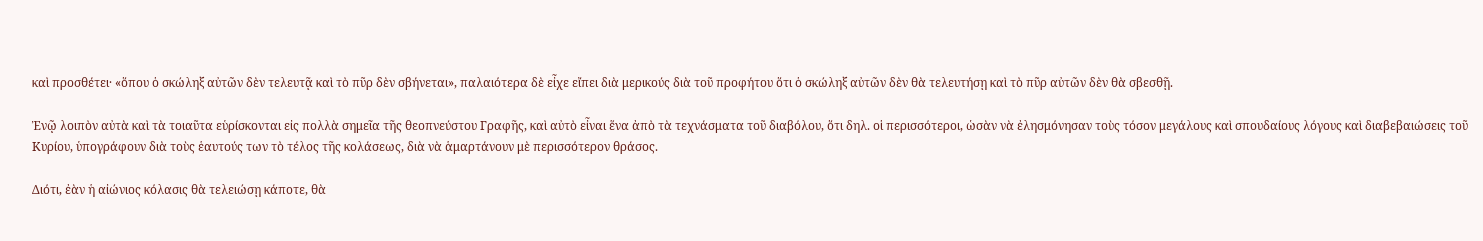καὶ προσθέτει· «ὅπου ὁ σκώληξ αὐτῶν δὲν τελευτᾷ καὶ τὸ πῦρ δὲν σβήνεται», παλαιότερα δὲ εἶχε εἴπει διὰ μερικούς διὰ τοῦ προφήτου ὅτι ὁ σκώληξ αὐτῶν δὲν θὰ τελευτήσῃ καὶ τὸ πῦρ αὐτῶν δὲν θὰ σβεσθῇ.

Ἐνῷ λοιπὸν αὐτὰ καὶ τὰ τοιαῦτα εὑρίσκονται εἰς πολλὰ σημεῖα τῆς θεοπνεύστου Γραφῆς, καὶ αὐτὸ εἶναι ἕνα ἀπὸ τὰ τεχνάσματα τοῦ διαβόλου, ὅτι δηλ. οἱ περισσότεροι, ὡσὰν νὰ ἐλησμόνησαν τοὺς τόσον μεγάλους καὶ σπουδαίους λόγους καὶ διαβεβαιώσεις τοῦ Κυρίου, ὑπογράφουν διὰ τοὺς ἑαυτούς των τὸ τέλος τῆς κολάσεως, διὰ νὰ ἁμαρτάνουν μὲ περισσότερον θράσος.

Διότι, ἐὰν ἡ αἰώνιος κόλασις θὰ τελειώσῃ κάποτε, θὰ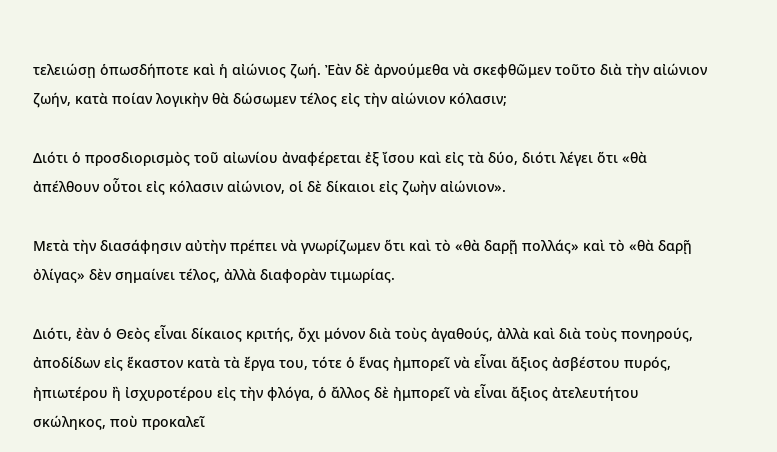τελειώσῃ ὁπωσδήποτε καὶ ἡ αἰώνιος ζωή. Ἐὰν δὲ ἀρνούμεθα νὰ σκεφθῶμεν τοῦτο διὰ τὴν αἰώνιον ζωήν, κατὰ ποίαν λογικὴν θὰ δώσωμεν τέλος εἰς τὴν αἰώνιον κόλασιν;

Διότι ὁ προσδιορισμὸς τοῦ αἰωνίου ἀναφέρεται ἐξ ἴσου καὶ εἰς τὰ δύο, διότι λέγει ὅτι «θὰ ἀπέλθουν οὗτοι εἰς κόλασιν αἰώνιον, οἱ δὲ δίκαιοι εἰς ζωὴν αἰώνιον».

Μετὰ τὴν διασάφησιν αὐτὴν πρέπει νὰ γνωρίζωμεν ὅτι καὶ τὸ «θὰ δαρῇ πολλάς» καὶ τὸ «θὰ δαρῇ ὀλίγας» δὲν σημαίνει τέλος, ἀλλὰ διαφορὰν τιμωρίας.

Διότι, ἐὰν ὁ Θεὸς εἶναι δίκαιος κριτής, ὄχι μόνον διὰ τοὺς ἀγαθούς, ἀλλὰ καὶ διὰ τοὺς πονηρούς, ἀποδίδων εἰς ἕκαστον κατὰ τὰ ἔργα του, τότε ὁ ἕνας ἠμπορεῖ νὰ εἶναι ἄξιος ἀσβέστου πυρός, ἠπιωτέρου ἢ ἰσχυροτέρου εἰς τὴν φλόγα, ὁ ἄλλος δὲ ἠμπορεῖ νὰ εἶναι ἄξιος ἀτελευτήτου σκώληκος, ποὺ προκαλεῖ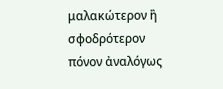μαλακώτερον ἢ σφοδρότερον πόνον ἀναλόγως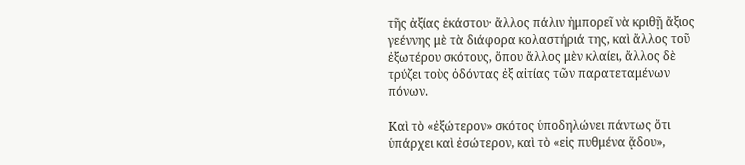τῆς ἀξίας ἑκάστου· ἄλλος πάλιν ἠμπορεῖ νὰ κριθῇ ἄξιος γεέννης μὲ τὰ διάφορα κολαστήριά της, καὶ ἄλλος τοῦ ἐξωτέρου σκότους, ὅπου ἄλλος μὲν κλαίει, ἄλλος δὲ τρύζει τοὺς ὀδόντας ἐξ αἰτίας τῶν παρατεταμένων πόνων.

Καὶ τὸ «ἐξώτερον» σκότος ὑποδηλώνει πάντως ὅτι ὑπάρχει καὶ ἐσώτερον, καὶ τὸ «εἰς πυθμένα ᾅδου»,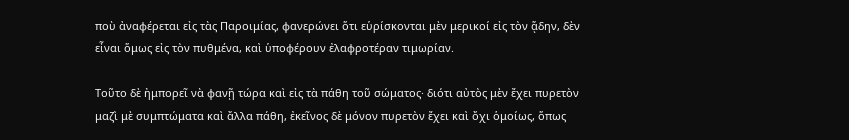ποὺ ἀναφέρεται εἰς τὰς Παροιμίας, φανερώνει ὅτι εὑρίσκονται μὲν μερικοί εἰς τὸν ᾅδην, δὲν εἶναι ὅμως εἰς τὸν πυθμένα, καὶ ὑποφέρουν ἐλαφροτέραν τιμωρίαν.

Τοῦτο δὲ ἠμπορεῖ νὰ φανῇ τώρα καὶ εἰς τὰ πάθη τοῦ σώματος· διότι αὐτὸς μὲν ἔχει πυρετὸν μαζὶ μὲ συμπτώματα καὶ ἄλλα πάθη, ἐκεῖνος δὲ μόνον πυρετὸν ἔχει καὶ ὄχι ὁμοίως, ὅπως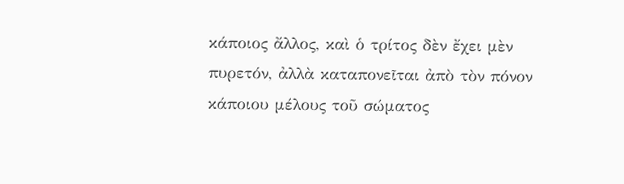κάποιος ἄλλος, καὶ ὁ τρίτος δὲν ἔχει μὲν πυρετόν, ἀλλὰ καταπονεῖται ἀπὸ τὸν πόνον κάποιου μέλους τοῦ σώματος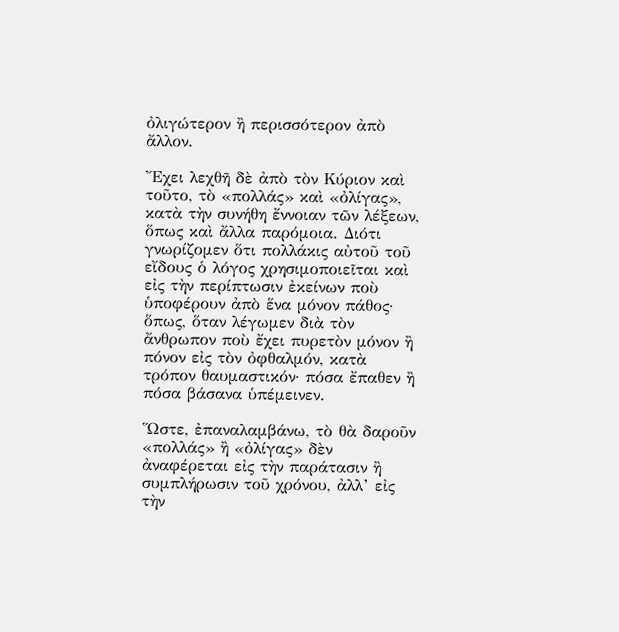ὀλιγώτερον ἢ περισσότερον ἀπὸ ἄλλον.

Ἔχει λεχθῆ δὲ ἀπὸ τὸν Κύριον καὶ τοῦτο, τὸ «πολλάς» καὶ «ὀλίγας», κατὰ τὴν συνήθη ἔννοιαν τῶν λέξεων, ὅπως καὶ ἄλλα παρόμοια. Διότι γνωρίζομεν ὅτι πολλάκις αὐτοῦ τοῦ εἴδους ὁ λόγος χρησιμοποιεῖται καὶ εἰς τὴν περίπτωσιν ἐκείνων ποὺ ὑποφέρουν ἀπὸ ἕνα μόνον πάθος· ὅπως, ὅταν λέγωμεν διὰ τὸν ἄνθρωπον ποὺ ἔχει πυρετὸν μόνον ἢ πόνον εἰς τὸν ὀφθαλμόν, κατὰ τρόπον θαυμαστικόν· πόσα ἔπαθεν ἢ πόσα βάσανα ὑπέμεινεν.

Ὥστε, ἐπαναλαμβάνω, τὸ θὰ δαροῦν «πολλάς» ἢ «ὀλίγας» δὲν ἀναφέρεται εἰς τὴν παράτασιν ἢ συμπλήρωσιν τοῦ χρόνου, ἀλλ’ εἰς τὴν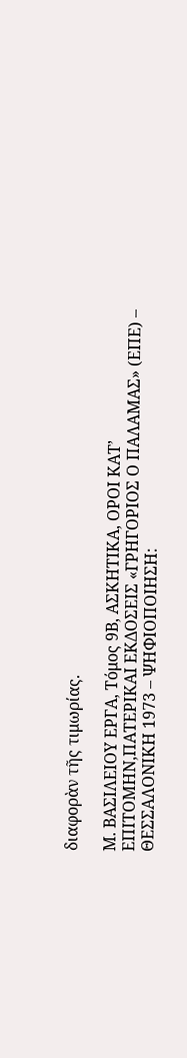διαφορὰν τῆς τιμωρίας.

Μ. ΒΑΣΙΛΕΙΟΥ ΕΡΓΑ, Τόμος 9Β, ΑΣΚΗΤΙΚΑ, ΟΡΟΙ ΚΑΤ’ ΕΠΙΤΟΜΗΝ,ΠΑΤΕΡΙΚΑΙ ΕΚΔΟΣΕΙΣ «ΓΡΗΓΟΡΙΟΣ Ο ΠΑΛΑΜΑΣ» (ΕΠΕ) – ΘΕΣΣΑΛΟΝΙΚΗ 1973 – ΨΗΦΙΟΠΟΙΗΣΗ: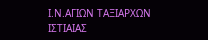Ι.Ν.ΑΓΙΩΝ ΤΑΞΙΑΡΧΩΝ ΙΣΤΙΑΙΑΣ